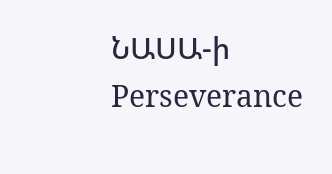ՆԱՍԱ-ի Perseverance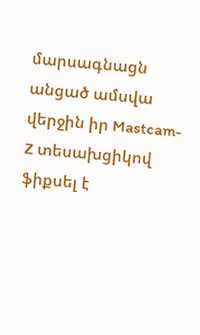մարսագնացն անցած ամսվա վերջին իր Mastcam-Z տեսախցիկով ֆիքսել է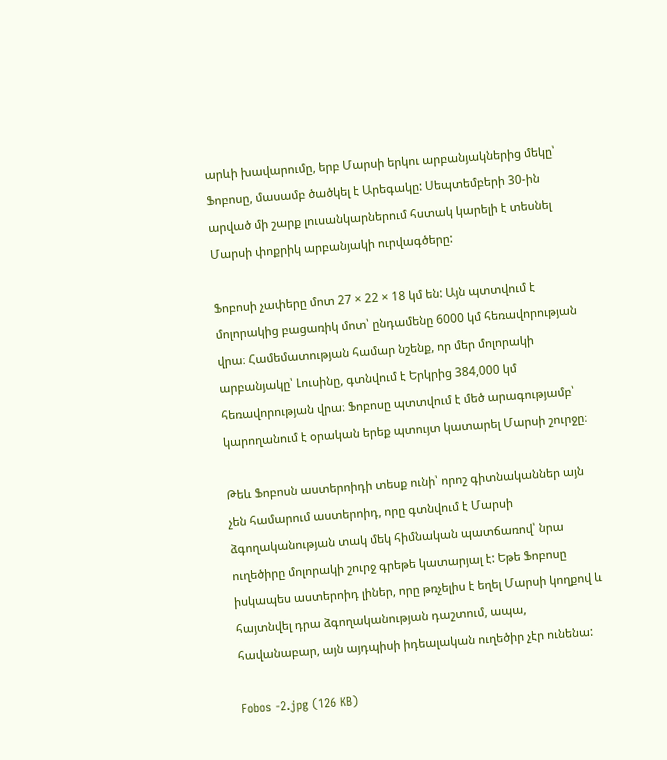արևի խավարումը, երբ Մարսի երկու արբանյակներից մեկը՝ Ֆոբոսը, մասամբ ծածկել է Արեգակը: Սեպտեմբերի 30-ին արված մի շարք լուսանկարներում հստակ կարելի է տեսնել Մարսի փոքրիկ արբանյակի ուրվագծերը:

Ֆոբոսի չափերը մոտ 27 × 22 × 18 կմ են: Այն պտտվում է մոլորակից բացառիկ մոտ՝ ընդամենը 6000 կմ հեռավորության վրա։ Համեմատության համար նշենք, որ մեր մոլորակի արբանյակը՝ Լուսինը, գտնվում է Երկրից 384,000 կմ հեռավորության վրա։ Ֆոբոսը պտտվում է մեծ արագությամբ՝ կարողանում է օրական երեք պտույտ կատարել Մարսի շուրջը։

Թեև Ֆոբոսն աստերոիդի տեսք ունի՝ որոշ գիտնականներ այն չեն համարում աստերոիդ, որը գտնվում է Մարսի ձգողականության տակ մեկ հիմնական պատճառով՝ նրա ուղեծիրը մոլորակի շուրջ գրեթե կատարյալ է: Եթե Ֆոբոսը իսկապես աստերոիդ լիներ, որը թռչելիս է եղել Մարսի կողքով և հայտնվել դրա ձգողականության դաշտում, ապա, հավանաբար, այն այդպիսի իդեալական ուղեծիր չէր ունենա:

Fobos -2.jpg (126 KB)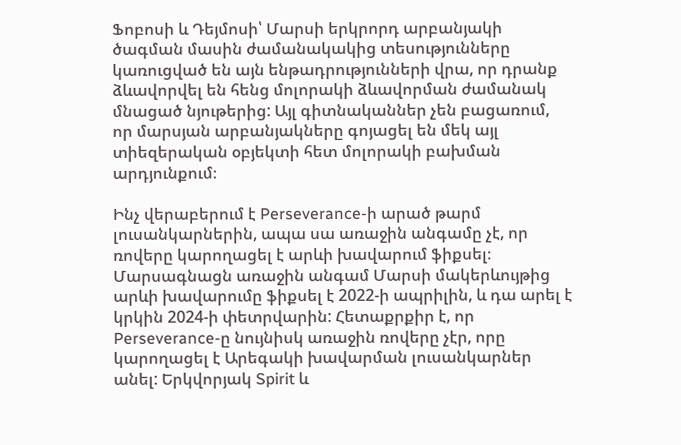Ֆոբոսի և Դեյմոսի՝ Մարսի երկրորդ արբանյակի ծագման մասին ժամանակակից տեսությունները կառուցված են այն ենթադրությունների վրա, որ դրանք ձևավորվել են հենց մոլորակի ձևավորման ժամանակ մնացած նյութերից: Այլ գիտնականներ չեն բացառում, որ մարսյան արբանյակները գոյացել են մեկ այլ տիեզերական օբյեկտի հետ մոլորակի բախման արդյունքում։

Ինչ վերաբերում է Perseverance-ի արած թարմ լուսանկարներին, ապա սա առաջին անգամը չէ, որ ռովերը կարողացել է արևի խավարում ֆիքսել։ Մարսագնացն առաջին անգամ Մարսի մակերևույթից արևի խավարումը ֆիքսել է 2022-ի ապրիլին, և դա արել է կրկին 2024-ի փետրվարին: Հետաքրքիր է, որ Perseverance-ը նույնիսկ առաջին ռովերը չէր, որը կարողացել է Արեգակի խավարման լուսանկարներ անել: Երկվորյակ Spirit և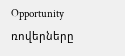Opportunity ռովերները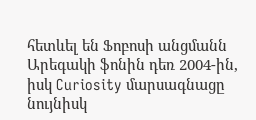հետևել են Ֆոբոսի անցմանն Արեգակի ֆոնին դեռ 2004-ին, իսկ Curiosity մարսագնացը նույնիսկ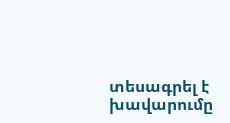տեսագրել է խավարումը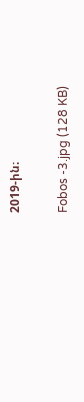2019-ին։

Fobos -3.jpg (128 KB)